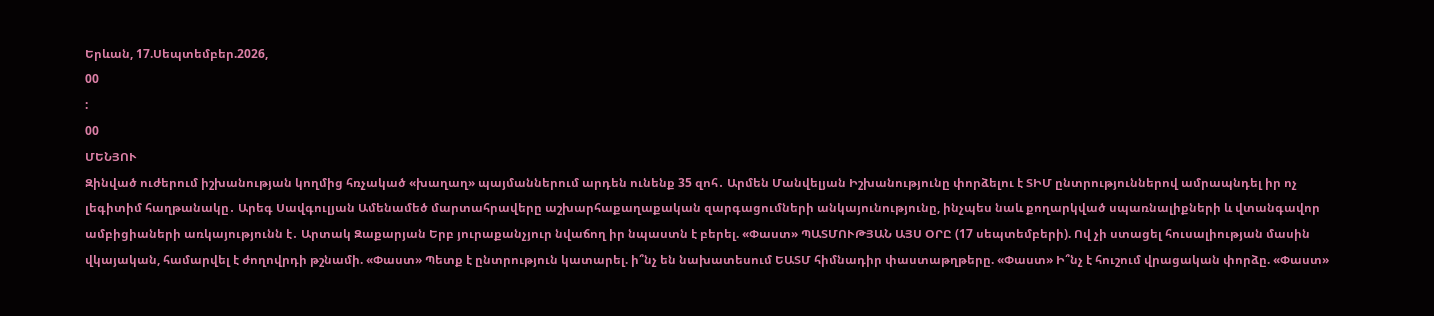Երևան, 17.Սեպտեմբեր.2026,
00
:
00
ՄԵՆՅՈՒ
Զինված ուժերում իշխանության կողմից հռչակած «խաղաղ» պայմաններում արդեն ունենք 35 զոհ․ Արմեն Մանվելյան Իշխանությունը փորձելու է ՏԻՄ ընտրություններով ամրապնդել իր ոչ լեգիտիմ հաղթանակը․ Արեգ Սավգուլյան Ամենամեծ մարտահրավերը աշխարհաքաղաքական զարգացումների անկայունությունը, ինչպես նաև քողարկված սպառնալիքների և վտանգավոր ամբիցիաների առկայությունն է․ Արտակ Զաքարյան Երբ յուրաքանչյուր նվաճող իր նպաստն է բերել. «Փաստ» ՊԱՏՄՈՒԹՅԱՆ ԱՅՍ ՕՐԸ (17 սեպտեմբերի). Ով չի ստացել հուսալիության մասին վկայական, համարվել է ժողովրդի թշնամի. «Փաստ» Պետք է ընտրություն կատարել. ի՞նչ են նախատեսում ԵԱՏՄ հիմնադիր փաստաթղթերը. «Փաստ» Ի՞նչ է հուշում վրացական փորձը. «Փաստ»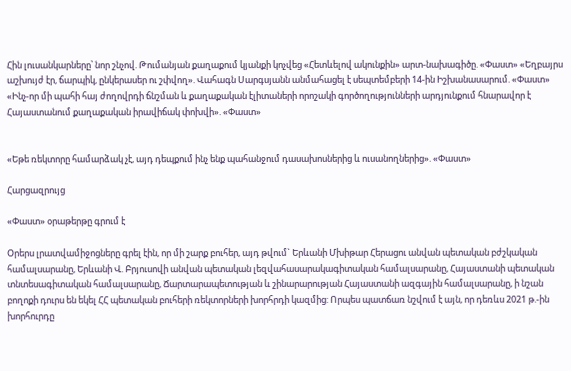Հին լուսանկարները՝ նոր շնչով. Թումանյան քաղաքում կյանքի կոչվեց «Հետևելով ակունքին» արտ-նախագիծը. «Փաստ» «Եղբայրս աշխույժ էր, ճարպիկ, ընկերասեր ու շփվող». Վահագն Սարգսյանն անմահացել է սեպտեմբերի 14-ին Իշխանասարում. «Փաստ» «Ինչ-որ մի պահի հայ ժողովրդի ճնշման և քաղաքական էլիտաների որոշակի գործողությունների արդյունքում հնարավոր է Հայաստանում քաղաքական իրավիճակ փոխվի». «Փաստ»


«Եթե ռեկտորը համարձակ չէ, այդ դեպքում ինչ ենք պահանջում դասախոսներից և ուսանողներից». «Փաստ»

Հարցազրույց

«Փաստ» օրաթերթը գրում է

Օրերս լրատվամիջոցները գրել էին, որ մի շարք բուհեր, այդ թվում` Երևանի Մխիթար Հերացու անվան պետական բժշկական համալսարանը, Երևանի Վ. Բրյուսովի անվան պետական լեզվահասարակագիտական համալսարանը, Հայաստանի պետական տնտեսագիտական համալսարանը, Ճարտարապետության և շինարարության Հայաստանի ազգային համալսարանը, ի նշան բողոքի դուրս են եկել ՀՀ պետական բուհերի ռեկտորների խորհրդի կազմից: Որպես պատճառ նշվում է այն, որ դեռևս 2021 թ.-ին խորհուրդը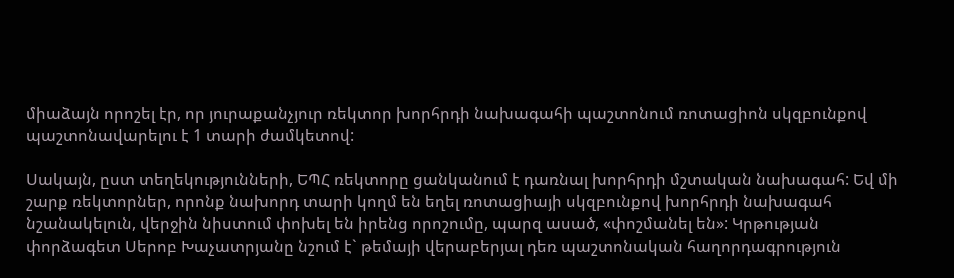միաձայն որոշել էր, որ յուրաքանչյուր ռեկտոր խորհրդի նախագահի պաշտոնում ռոտացիոն սկզբունքով պաշտոնավարելու է 1 տարի ժամկետով:

Սակայն, ըստ տեղեկությունների, ԵՊՀ ռեկտորը ցանկանում է դառնալ խորհրդի մշտական նախագահ: Եվ մի շարք ռեկտորներ, որոնք նախորդ տարի կողմ են եղել ռոտացիայի սկզբունքով խորհրդի նախագահ նշանակելուն, վերջին նիստում փոխել են իրենց որոշումը, պարզ ասած, «փոշմանել են»: Կրթության փորձագետ Սերոբ Խաչատրյանը նշում է` թեմայի վերաբերյալ դեռ պաշտոնական հաղորդագրություն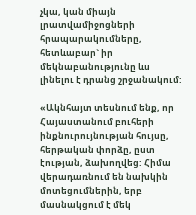չկա, կան միայն լրատվամիջոցների հրապարակումները, հետևաբար` իր մեկնաբանությունը ևս լինելու է դրանց շրջանակում:

«Ակնհայտ տեսնում ենք, որ Հայաստանում բուհերի ինքնուրույնության հույսը, հերթական փորձը, ըստ էության, ձախողվեց: Հիմա վերադառնում են նախկին մոտեցումներին, երբ մասնակցում է մեկ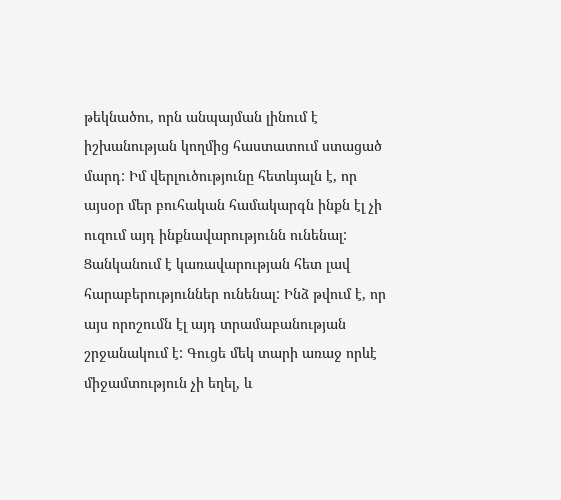թեկնածու, որն անպայման լինում է իշխանության կողմից հաստատում ստացած մարդ: Իմ վերլուծությունը հետևյալն է, որ այսօր մեր բուհական համակարգն ինքն էլ չի ուզում այդ ինքնավարությունն ունենալ: Ցանկանում է կառավարության հետ լավ հարաբերություններ ունենալ: Ինձ թվում է, որ այս որոշումն էլ այդ տրամաբանության շրջանակում է: Գուցե մեկ տարի առաջ որևէ միջամտություն չի եղել, և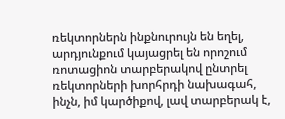ռեկտորներն ինքնուրույն են եղել, արդյունքում կայացրել են որոշում ռոտացիոն տարբերակով ընտրել ռեկտորների խորհրդի նախագահ, ինչն, իմ կարծիքով, լավ տարբերակ է,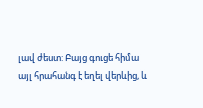լավ ժեստ: Բայց գուցե հիմա այլ հրահանգ է եղել վերևից, և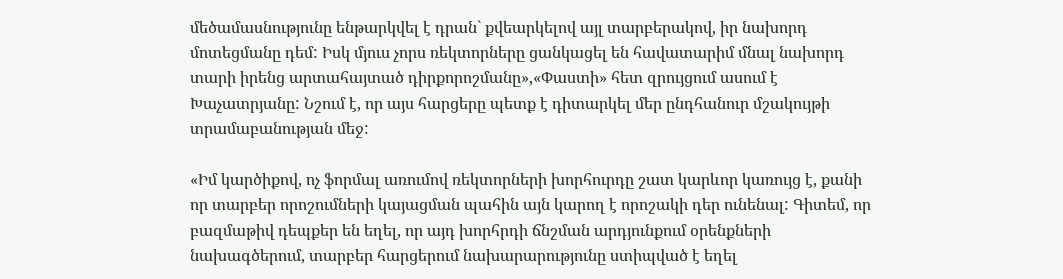մեծամասնությունը ենթարկվել է դրան` քվեարկելով այլ տարբերակով, իր նախորդ մոտեցմանը դեմ: Իսկ մյուս չորս ռեկտորները ցանկացել են հավատարիմ մնալ նախորդ տարի իրենց արտահայտած դիրքորոշմանը»,«Փաստի» հետ զրույցում ասում է Խաչատրյանը: Նշում է, որ այս հարցերը պետք է դիտարկել մեր ընդհանուր մշակույթի տրամաբանության մեջ:

«Իմ կարծիքով, ոչ ֆորմալ առումով ռեկտորների խորհուրդը շատ կարևոր կառույց է, քանի որ տարբեր որոշումների կայացման պահին այն կարող է որոշակի դեր ունենալ: Գիտեմ, որ բազմաթիվ դեպքեր են եղել, որ այդ խորհրդի ճնշման արդյունքում օրենքների նախագծերում, տարբեր հարցերում նախարարությունը ստիպված է եղել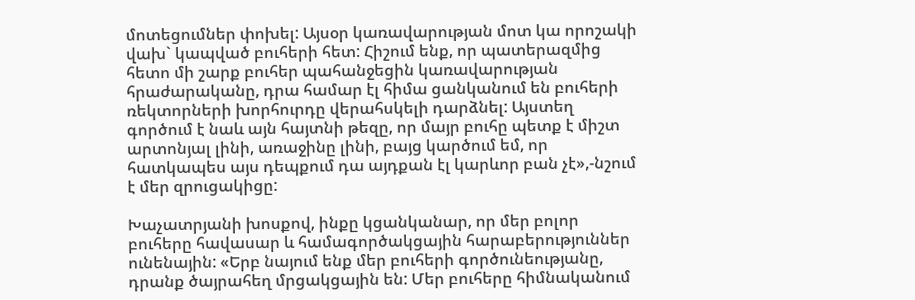մոտեցումներ փոխել: Այսօր կառավարության մոտ կա որոշակի վախ` կապված բուհերի հետ: Հիշում ենք, որ պատերազմից հետո մի շարք բուհեր պահանջեցին կառավարության հրաժարականը, դրա համար էլ հիմա ցանկանում են բուհերի ռեկտորների խորհուրդը վերահսկելի դարձնել: Այստեղ գործում է նաև այն հայտնի թեզը, որ մայր բուհը պետք է միշտ արտոնյալ լինի, առաջինը լինի, բայց կարծում եմ, որ հատկապես այս դեպքում դա այդքան էլ կարևոր բան չէ»,-նշում է մեր զրուցակիցը:

Խաչատրյանի խոսքով, ինքը կցանկանար, որ մեր բոլոր բուհերը հավասար և համագործակցային հարաբերություններ ունենային: «Երբ նայում ենք մեր բուհերի գործունեությանը, դրանք ծայրահեղ մրցակցային են: Մեր բուհերը հիմնականում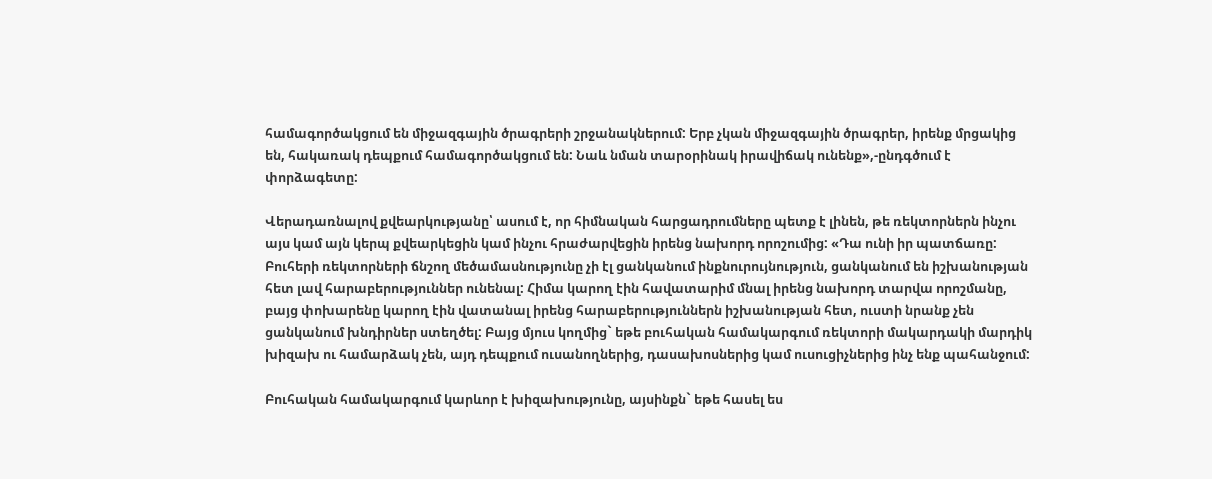համագործակցում են միջազգային ծրագրերի շրջանակներում: Երբ չկան միջազգային ծրագրեր, իրենք մրցակից են, հակառակ դեպքում համագործակցում են: Նաև նման տարօրինակ իրավիճակ ունենք»,-ընդգծում է փորձագետը:

Վերադառնալով քվեարկությանը՝ ասում է, որ հիմնական հարցադրումները պետք է լինեն, թե ռեկտորներն ինչու այս կամ այն կերպ քվեարկեցին կամ ինչու հրաժարվեցին իրենց նախորդ որոշումից: «Դա ունի իր պատճառը: Բուհերի ռեկտորների ճնշող մեծամասնությունը չի էլ ցանկանում ինքնուրույնություն, ցանկանում են իշխանության հետ լավ հարաբերություններ ունենալ: Հիմա կարող էին հավատարիմ մնալ իրենց նախորդ տարվա որոշմանը, բայց փոխարենը կարող էին վատանալ իրենց հարաբերություններն իշխանության հետ, ուստի նրանք չեն ցանկանում խնդիրներ ստեղծել: Բայց մյուս կողմից` եթե բուհական համակարգում ռեկտորի մակարդակի մարդիկ խիզախ ու համարձակ չեն, այդ դեպքում ուսանողներից, դասախոսներից կամ ուսուցիչներից ինչ ենք պահանջում:

Բուհական համակարգում կարևոր է խիզախությունը, այսինքն` եթե հասել ես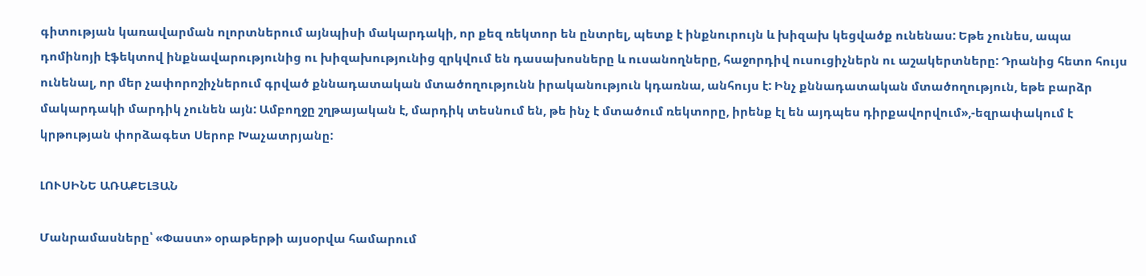գիտության կառավարման ոլորտներում այնպիսի մակարդակի, որ քեզ ռեկտոր են ընտրել, պետք է ինքնուրույն և խիզախ կեցվածք ունենաս: Եթե չունես, ապա դոմինոյի էֆեկտով ինքնավարությունից ու խիզախությունից զրկվում են դասախոսները և ուսանողները, հաջորդիվ ուսուցիչներն ու աշակերտները: Դրանից հետո հույս ունենալ, որ մեր չափորոշիչներում գրված քննադատական մտածողությունն իրականություն կդառնա, անհույս է: Ինչ քննադատական մտածողություն, եթե բարձր մակարդակի մարդիկ չունեն այն: Ամբողջը շղթայական է, մարդիկ տեսնում են, թե ինչ է մտածում ռեկտորը, իրենք էլ են այդպես դիրքավորվում»,-եզրափակում է կրթության փորձագետ Սերոբ Խաչատրյանը:

ԼՈՒՍԻՆԵ ԱՌԱՔԵԼՅԱՆ

Մանրամասները՝ «Փաստ» օրաթերթի այսօրվա համարում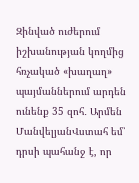Զինված ուժերում իշխանության կողմից հռչակած «խաղաղ» պայմաններում արդեն ունենք 35 զոհ․ Արմեն ՄանվելյանՎստահ եմ՝ դրսի պահանջ է, որ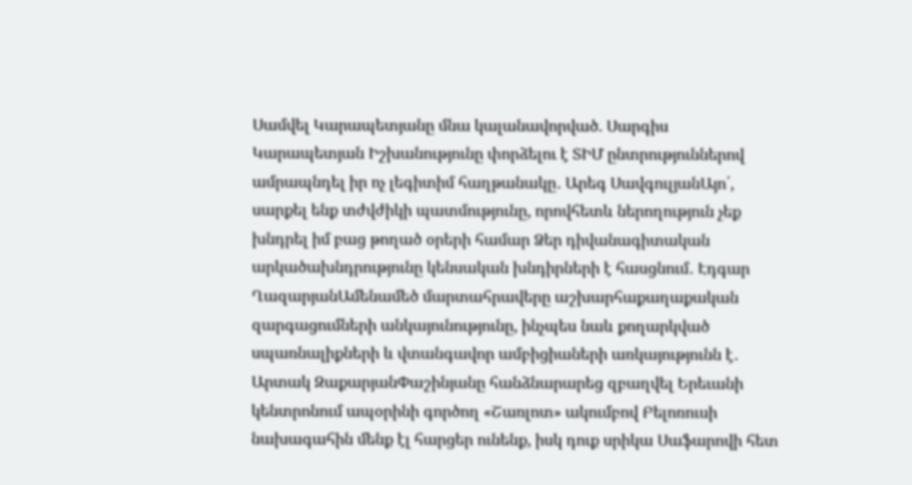Սամվել Կարապետյանը մնա կալանավորված. Սարգիս Կարապետյան Իշխանությունը փորձելու է ՏԻՄ ընտրություններով ամրապնդել իր ոչ լեգիտիմ հաղթանակը․ Արեգ ՍավգուլյանԱյո՛, սարքել ենք տժվժիկի պատմությունը, որովհետև ներողություն չեք խնդրել իմ բաց թողած օրերի համար Ձեր դիվանագիտական արկածախնդրությունը կենսական խնդիրների է հասցնում․ Էդգար ՂազարյանԱմենամեծ մարտահրավերը աշխարհաքաղաքական զարգացումների անկայունությունը, ինչպես նաև քողարկված սպառնալիքների և վտանգավոր ամբիցիաների առկայությունն է․ Արտակ ԶաքարյանՓաշինյանը հանձնարարեց զբաղվել Երեւանի կենտրոնում ապօրինի գործող «Շառլոտ» ակումբով Բելոռուսի նախագահին մենք էլ հարցեր ունենք, իսկ դուք սրիկա Սաֆարովի հետ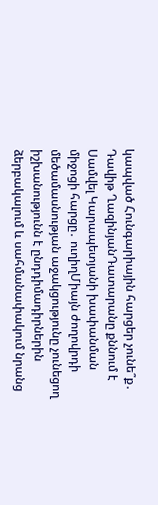կապված Հունգարիային հարցեր չունե՞ք․ Դավիթ ՂազինյանԴատարանը քննում է Սամվել Կարապետյանի խափանման միջոցի հարցը․ ուղիղՄիայն ժողովրդի մեծամասնության աջակցությունը չունեցող իշխանությունն է ընդդիմադիրներին ձերբակալում և սահմանափակում նրանց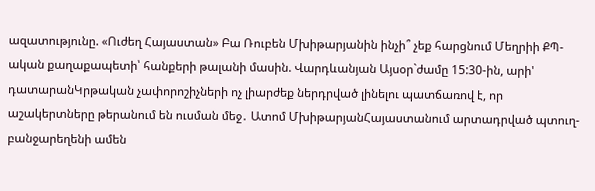ազատությունը. «Ուժեղ Հայաստան» Բա Ռուբեն Մխիթարյանին ինչի՞ չեք հարցնում Մեղրիի ՔՊ-ական քաղաքապետի՝ հանքերի թալանի մասին. Վարդևանյան Այսօր`ժամը 15:30-ին, արի' դատարանԿրթական չափորոշիչների ոչ լիարժեք ներդրված լինելու պատճառով է, որ աշակերտները թերանում են ուսման մեջ․ Ատոմ ՄխիթարյանՀայաստանում արտադրված պտուղ-բանջարեղենի ամեն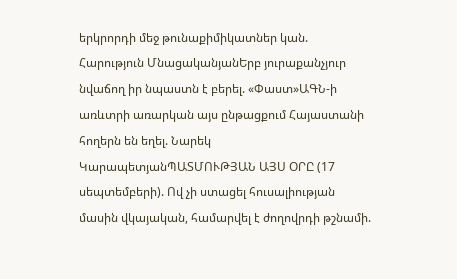երկրորդի մեջ թունաքիմիկատներ կան. Հարություն ՄնացականյանԵրբ յուրաքանչյուր նվաճող իր նպաստն է բերել. «Փաստ»ԱԳՆ-ի առևտրի առարկան այս ընթացքում Հայաստանի հողերն են եղել. Նարեկ ԿարապետյանՊԱՏՄՈՒԹՅԱՆ ԱՅՍ ՕՐԸ (17 սեպտեմբերի). Ով չի ստացել հուսալիության մասին վկայական, համարվել է ժողովրդի թշնամի.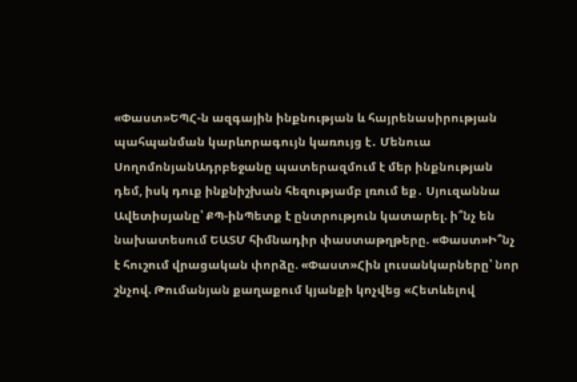«Փաստ»ԵՊՀ-ն ազգային ինքնության և հայրենասիրության պահպանման կարևորագույն կառույց է․ Մենուա ՍողոմոնյանԱդրբեջանը պատերազմում է մեր ինքնության դեմ, իսկ դուք ինքնիշխան հեզությամբ լռում եք․ Սյուզաննա Ավետիսյանը՝ ՔՊ-ինՊետք է ընտրություն կատարել. ի՞նչ են նախատեսում ԵԱՏՄ հիմնադիր փաստաթղթերը. «Փաստ»Ի՞նչ է հուշում վրացական փորձը. «Փաստ»Հին լուսանկարները՝ նոր շնչով. Թումանյան քաղաքում կյանքի կոչվեց «Հետևելով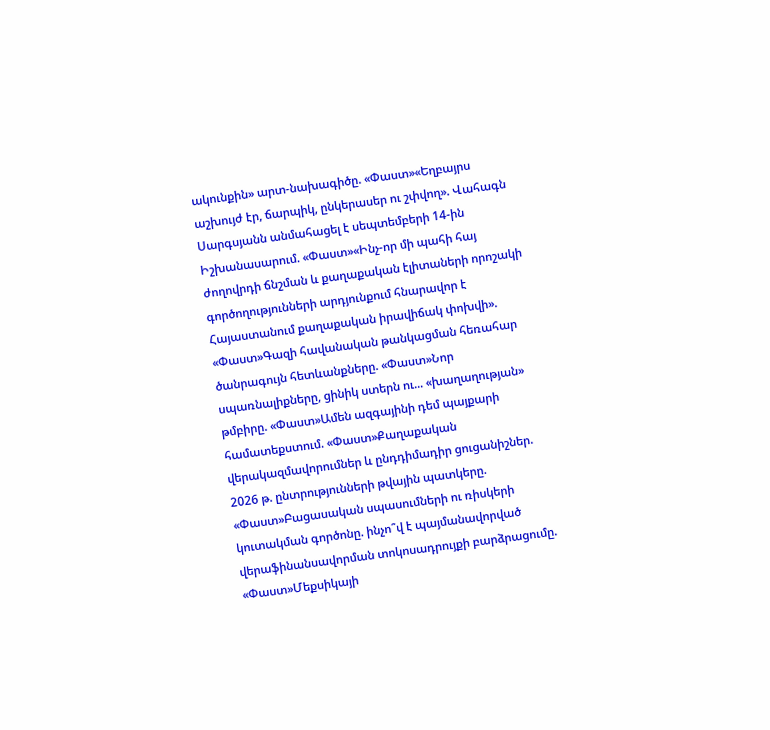ակունքին» արտ-նախագիծը. «Փաստ»«Եղբայրս աշխույժ էր, ճարպիկ, ընկերասեր ու շփվող». Վահագն Սարգսյանն անմահացել է սեպտեմբերի 14-ին Իշխանասարում. «Փաստ»«Ինչ-որ մի պահի հայ ժողովրդի ճնշման և քաղաքական էլիտաների որոշակի գործողությունների արդյունքում հնարավոր է Հայաստանում քաղաքական իրավիճակ փոխվի». «Փաստ»Գազի հավանական թանկացման հեռահար ծանրագույն հետևանքները. «Փաստ»Նոր սպառնալիքները, ցինիկ ստերն ու... «խաղաղության» թմբիրը. «Փաստ»Ամեն ազգայինի դեմ պայքարի համատեքստում. «Փաստ»Քաղաքական վերակազմավորումներ և ընդդիմադիր ցուցանիշներ. 2026 թ. ընտրությունների թվային պատկերը. «Փաստ»Բացասական սպասումների ու ռիսկերի կուտակման գործոնը. ինչո՞վ է պայմանավորված վերաֆինանսավորման տոկոսադրույքի բարձրացումը. «Փաստ»Մեքսիկայի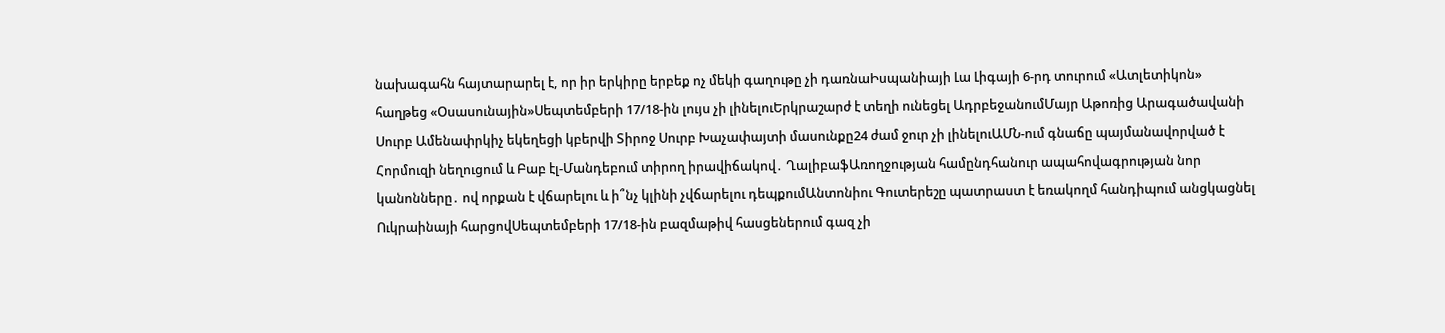նախագահն հայտարարել է, որ իր երկիրը երբեք ոչ մեկի գաղութը չի դառնաԻսպանիայի Լա Լիգայի 6-րդ տուրում «Ատլետիկոն» հաղթեց «Օսասունային»Սեպտեմբերի 17/18-ին լույս չի լինելուԵրկրաշարժ է տեղի ունեցել ԱդրբեջանումՄայր Աթոռից Արագածավանի Սուրբ Ամենափրկիչ եկեղեցի կբերվի Տիրոջ Սուրբ Խաչափայտի մասունքը24 ժամ ջուր չի լինելուԱՄՆ-ում գնաճը պայմանավորված է Հորմուզի նեղուցում և Բաբ էլ-Մանդեբում տիրող իրավիճակով․ ՂալիբաֆԱռողջության համընդհանուր ապահովագրության նոր կանոնները․ ով որքան է վճարելու և ի՞նչ կլինի չվճարելու դեպքումԱնտոնիու Գուտերեշը պատրաստ է եռակողմ հանդիպում անցկացնել Ուկրաինայի հարցովՍեպտեմբերի 17/18-ին բազմաթիվ հասցեներում գազ չի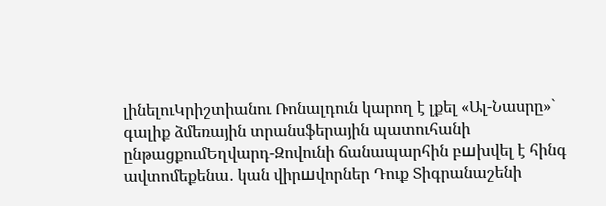լինելուԿրիշտիանու Ռոնալդուն կարող է լքել «Ալ-Նասրը»` գալիք ձմեռային տրանսֆերային պատուհանի ընթացքումԵղվարդ-Զովունի ճանապարհին բшխվել է հինգ ավտոմեքենա․ կան վիրшվորներ Դուք Տիգրանաշենի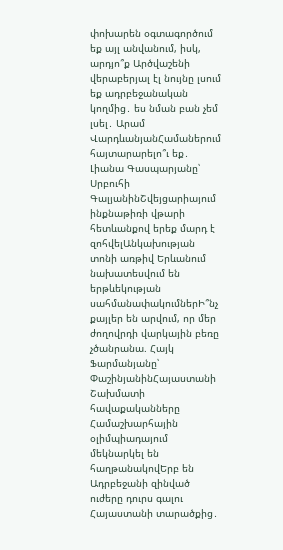փոխարեն օգտագործում եք այլ անվանում, իսկ, արդյո՞ք Արծվաշենի վերաբերյալ էլ նույնը լսում եք ադրբեջանական կողմից․ ես նման բան չեմ լսել․ Արամ ՎարդևանյանՀամաներում հայտարարելո՞ւ եք․ Լիանա Գասպարյանը՝ Սրբուհի ԳալյանինՇվեյցարիայում ինքնաթիռի վթարի հետևանքով երեք մարդ է զոհվելԱնկախության տոնի առթիվ Երևանում նախատեսվում են երթևեկության սահմանափակումներԻ՞նչ քայլեր են արվում, որ մեր ժողովրդի վարկային բեռը չծանրանա. Հայկ Ֆարմանյանը՝ ՓաշինյանինՀայաստանի Շախմատի հավաքականները Համաշխարհային օլիմպիադայում մեկնարկել են հաղթանակովԵրբ են Ադրբեջանի զինված ուժերը դուրս գալու Հայաստանի տարածքից․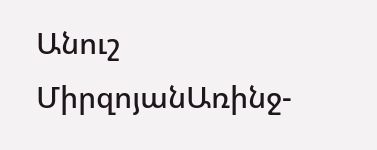Անուշ ՄիրզոյանԱռինջ-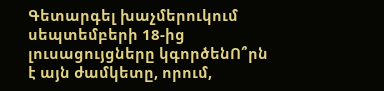Գետարգել խաչմերուկում սեպտեմբերի 18-ից լուսացույցները կգործենՈ՞րն է այն ժամկետը, որում,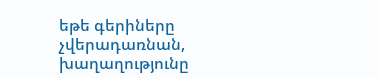եթե գերիները չվերադառնան, խաղաղությունը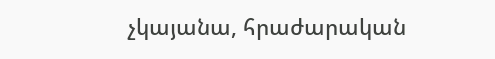չկայանա, հրաժարական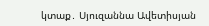կտաք․ Սյուզաննա Ավետիսյան